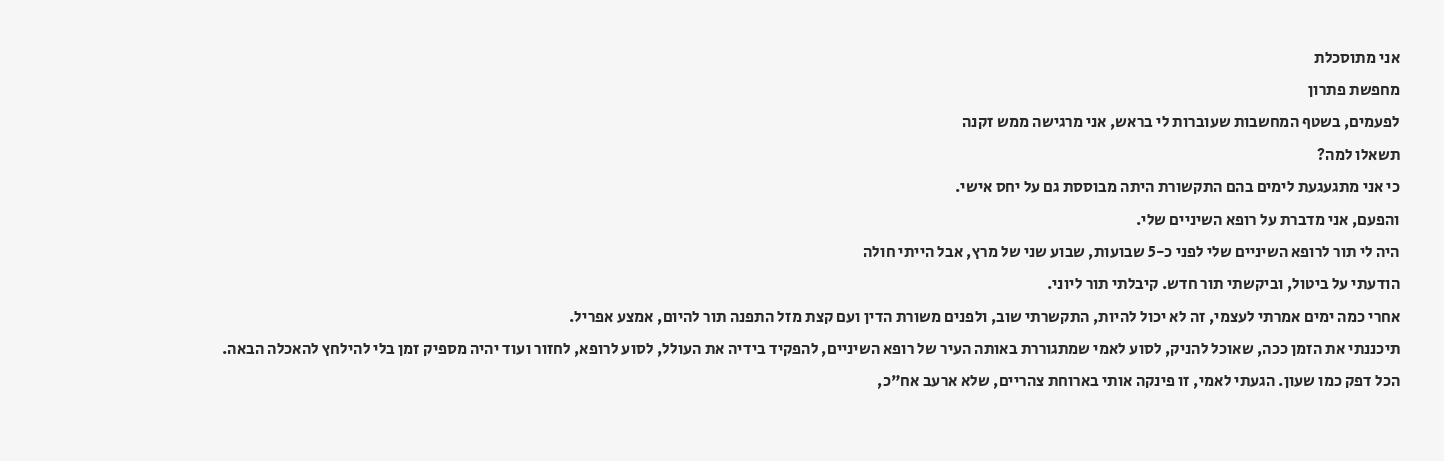אני מתוסכלת
מחפשת פתרון
לפעמים, בשטף המחשבות שעוברות לי בראש, אני מרגישה ממש זקנה
תשאלו למה?
כי אני מתגעגעת לימים בהם התקשורת היתה מבוססת גם על יחס אישי.
והפעם, אני מדברת על רופא השיניים שלי.
היה לי תור לרופא השיניים שלי לפני כ-5 שבועות, שבוע שני של מרץ, אבל הייתי חולה
הודעתי על ביטול, וביקשתי תור חדש. קיבלתי תור ליוני.
אחרי כמה ימים אמרתי לעצמי, זה לא יכול להיות, התקשרתי שוב, ולפנים משורת הדין ועם קצת מזל התפנה תור להיום, אמצע אפריל.
תיכננתי את הזמן ככה, שאוכל להניק, לסוע לאמי שמתגוררת באותה העיר של רופא השיניים, להפקיד בידיה את העולל, לסוע לרופא, לחזור ועוד יהיה מספיק זמן בלי להילחץ להאכלה הבאה.
הכל דפק כמו שעון. הגעתי לאמי, זו פינקה אותי בארוחת צהריים, שלא ארעב אח"כ,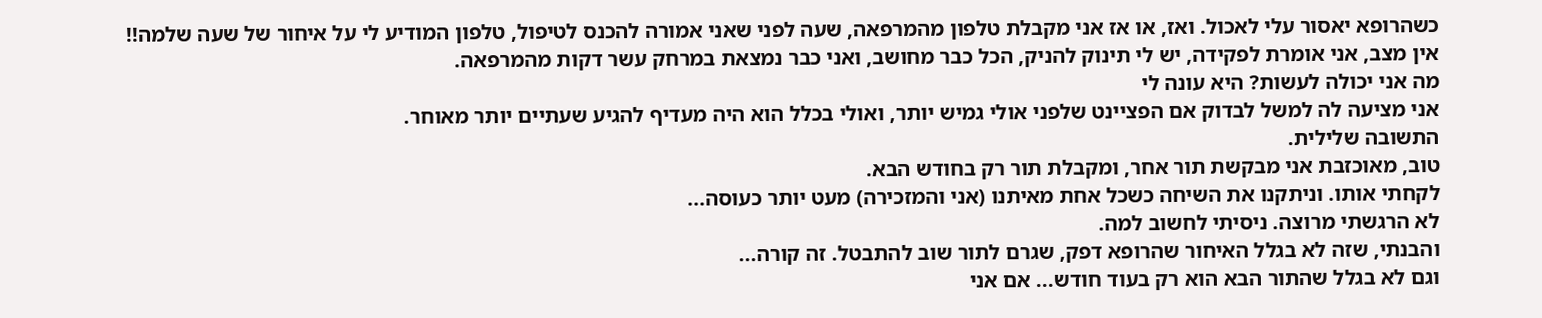כשהרופא יאסור עלי לאכול. ואז, או אז אני מקבלת טלפון מהמרפאה, שעה לפני שאני אמורה להכנס לטיפול, טלפון המודיע לי על איחור של שעה שלמה!!
אין מצב, אני אומרת לפקידה, יש לי תינוק להניק, הכל כבר מחושב, ואני כבר נמצאת במרחק עשר דקות מהמרפאה.
מה אני יכולה לעשות? היא עונה לי
אני מציעה לה למשל לבדוק אם הפציינט שלפני אולי גמיש יותר, ואולי בכלל הוא היה מעדיף להגיע שעתיים יותר מאוחר.
התשובה שלילית.
טוב, מאוכזבת אני מבקשת תור אחר, ומקבלת תור רק בחודש הבא.
לקחתי אותו. וניתקנו את השיחה כשכל אחת מאיתנו (אני והמזכירה) מעט יותר כעוסה...
לא הרגשתי מרוצה. ניסיתי לחשוב למה.
והבנתי, שזה לא בגלל האיחור שהרופא דפק, שגרם לתור שוב להתבטל. זה קורה...
וגם לא בגלל שהתור הבא הוא רק בעוד חודש... אם אני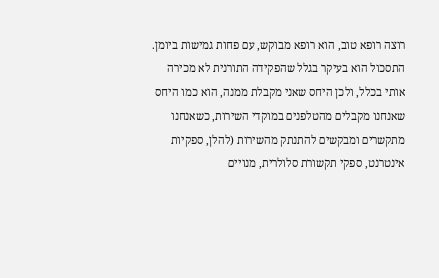רוצה רופא טוב, הוא רופא מבוקש, עם פחות גמישות ביומן.
התסכול הוא בעיקר בגלל שהפקידה התורנית לא מכירה אותי בכלל, ולכן היחס שאני מקבלת ממנה, הוא כמו היחס שאנחנו מקבלים מהטלפנים במוקדי השירות, כשאנחנו מתקשרים ומבקשים להתנתק מהשירות (להלן, ספקיות אינטרנט, ספקי תקשורת סלולרית, מנויים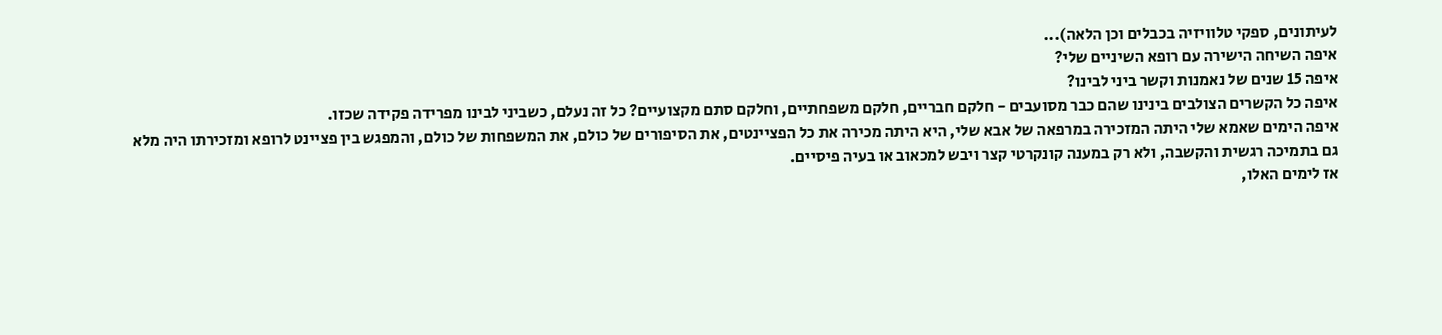לעיתונים, ספקי טלוויזיה בכבלים וכן הלאה)...
איפה השיחה הישירה עם רופא השיניים שלי?
איפה 15 שנים של נאמנות וקשר ביני לבינו?
איפה כל הקשרים הצולבים בינינו שהם כבר מסועבים - חלקם חבריים, חלקם משפחתיים, וחלקם סתם מקצועיים? כל זה נעלם, כשביני לבינו מפרידה פקידה שכזו.
איפה הימים שאמא שלי היתה המזכירה במרפאה של אבא שלי, היא היתה מכירה את כל הפציינטים, את הסיפורים של כולם, את המשפחות של כולם, והמפגש בין פציינט לרופא ומזכירתו היה מלא גם בתמיכה רגשית והקשבה, ולא רק במענה קונקרטי קצר ויבש למכאוב או בעיה פיסיים.
אז לימים האלו,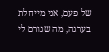של פעם, אני מייחלת בערגה, מה שגורם לי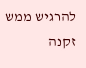להרגיש ממש זקנה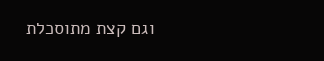וגם קצת מתוסכלת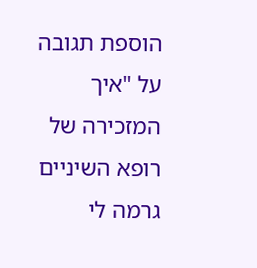הוספת תגובה על "איך המזכירה של רופא השיניים גרמה לי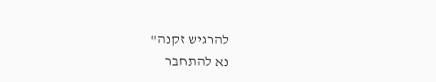להרגיש זקנה"
נא להתחבר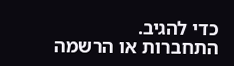כדי להגיב.
התחברות או הרשמה